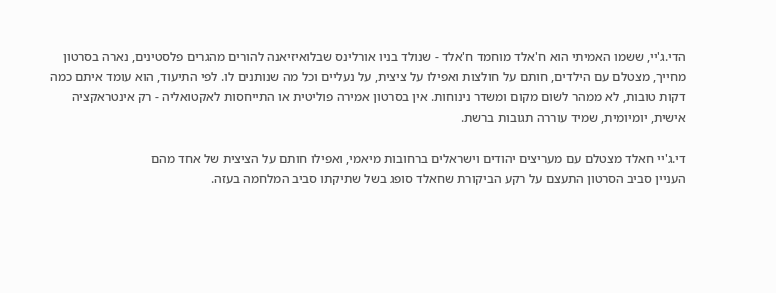הדי.ג'יי, ששמו האמיתי הוא ח'אלד מוחמד ח'אלד - שנולד בניו אורלינס שבלואיזיאנה להורים מהגרים פלסטינים, נארה בסרטון מחייך, מצטלם עם הילדים, חותם על חולצות ואפילו על ציצית, על נעליים וכל מה שנותנים לו. לפי התיעוד, הוא עומד איתם כמה דקות טובות, לא ממהר לשום מקום ומשדר נינוחות. אין בסרטון אמירה פוליטית או התייחסות לאקטואליה - רק אינטראקציה אישית, יומיומית, שמיד עוררה תגובות ברשת.

די.ג'יי חאלד מצטלם עם מעריצים יהודים וישראלים ברחובות מיאמי, ואפילו חותם על הציצית של אחד מהם
העניין סביב הסרטון התעצם על רקע הביקורת שחאלד סופג בשל שתיקתו סביב המלחמה בעזה.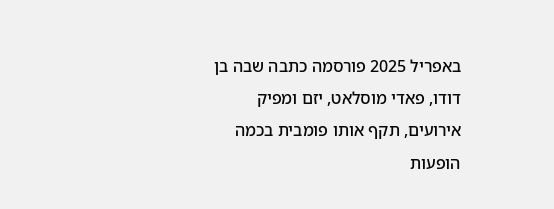באפריל 2025 פורסמה כתבה שבה בן דודו, פאדי מוסלאט, יזם ומפיק אירועים, תקף אותו פומבית בכמה הופעות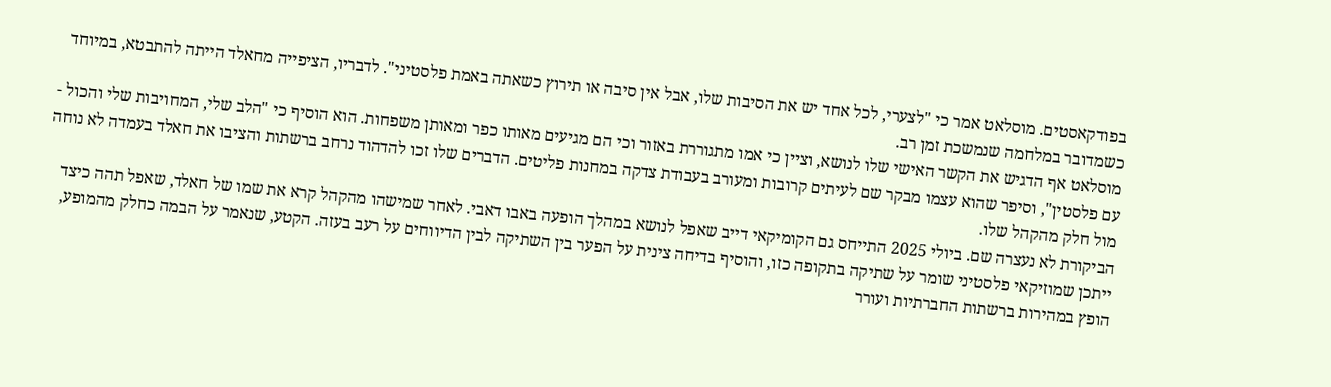בפודקאסטים. מוסלאט אמר כי "לצערי, לכל אחד יש את הסיבות שלו, אבל אין סיבה או תירוץ כשאתה באמת פלסטיני". לדבריו, הציפייה מחאלד הייתה להתבטא, במיוחד כשמדובר במלחמה שנמשכת זמן רב.
מוסלאט אף הדגיש את הקשר האישי שלו לנושא, וציין כי אמו מתגוררת באזור וכי הם מגיעים מאותו כפר ומאותן משפחות. הוא הוסיף כי "הלב שלי, המחויבות שלי והכול - עם פלסטין", וסיפר שהוא עצמו מבקר שם לעיתים קרובות ומעורב בעבודת צדקה במחנות פליטים. הדברים שלו זכו להדהוד נרחב ברשתות והציבו את חאלד בעמדה לא נוחה מול חלק מהקהל שלו.
הביקורת לא נעצרה שם. ביולי 2025 התייחס גם הקומיקאי דייב שאפל לנושא במהלך הופעה באבו דאבי. לאחר שמישהו מהקהל קרא את שמו של חאלד, שאפל תהה כיצד ייתכן שמוזיקאי פלסטיני שומר על שתיקה בתקופה כזו, והוסיף בדיחה צינית על הפער בין השתיקה לבין הדיווחים על רעב בעזה. הקטע, שנאמר על הבמה כחלק מהמופע, הופץ במהירות ברשתות החברתיות ועורר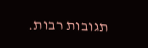תגובות רבות.